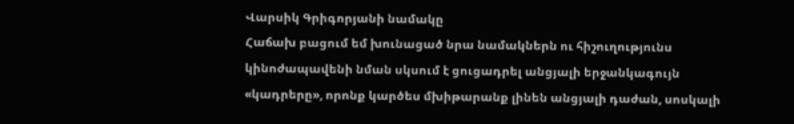Վարսիկ Գրիգորյանի նամակը
Հաճախ բացում եմ խունացած նրա նամակներն ու հիշուղությունս կինոժապավենի նման սկսում է ցուցադրել անցյալի երջանկագույն «կադրերը», որոնք կարծես մխիթարանք լինեն անցյալի դաժան, սոսկալի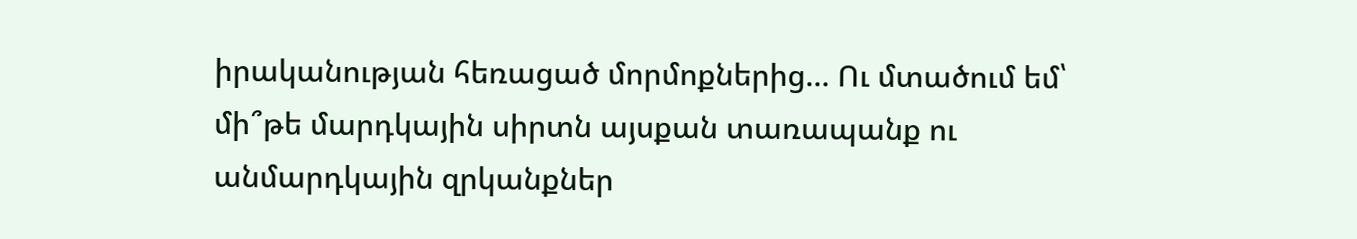իրականության հեռացած մորմոքներից… Ու մտածում եմ՝ մի՞թե մարդկային սիրտն այսքան տառապանք ու անմարդկային զրկանքներ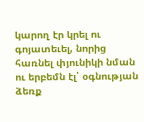կարող էր կրել ու գոյատեւել, նորից հառնել փյունիկի նման ու երբեմն էլ՝ օգնության ձեռք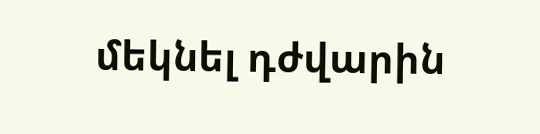մեկնել դժվարին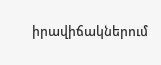իրավիճակներում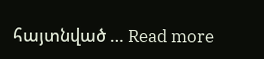հայտնված … Read more